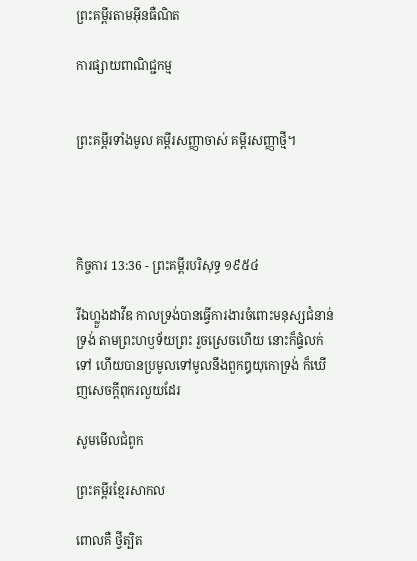ព្រះគម្ពីរតាមអ៊ីនធឺណិត

ការផ្សាយពាណិជ្ជកម្ម


ព្រះគម្ពីរទាំងមូល គម្ពីរសញ្ញាចាស់ គម្ពីរសញ្ញាថ្មី។




កិច្ចការ 13:36 - ព្រះគម្ពីរបរិសុទ្ធ ១៩៥៤

រីឯហ្លួងដាវីឌ កាលទ្រង់បានធ្វើការ‌ងារចំពោះមនុស្សជំនាន់ទ្រង់ តាមព្រះ‌ហឫទ័យព្រះ រួចស្រេចហើយ នោះក៏ផ្ទំលក់ទៅ ហើយបានប្រមូលទៅមូលនឹងពួកឰយុកោទ្រង់ ក៏ឃើញសេចក្ដីពុក‌រលួយដែរ

សូមមើលជំពូក

ព្រះគម្ពីរខ្មែរសាកល

ពោលគឺ ថ្វីត្បិត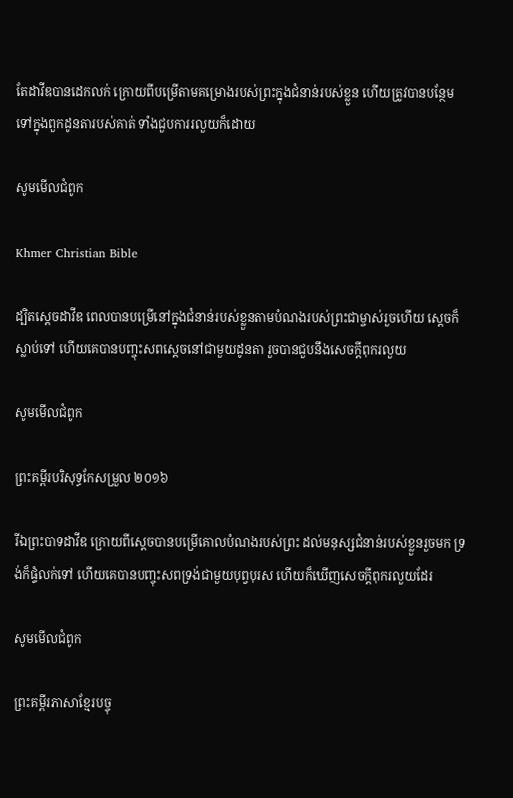តែដាវីឌបានដេកលក់ ក្រោយពីបម្រើតាមគម្រោងរបស់ព្រះក្នុងជំនាន់របស់ខ្លួន ហើយត្រូវបានបន្ថែមទៅក្នុងពួកដូនតារបស់គាត់ ទាំងជួបការរលួយក៏ដោយ

សូមមើលជំពូក

Khmer Christian Bible

ដ្បិតស្ដេចដាវីឌ ពេលបានបម្រើនៅក្នុងជំនាន់របស់ខ្លួនតាមបំណងរបស់ព្រះជាម្ចាស់រួចហើយ ស្ដេចក៏ស្លាប់ទៅ ហើយគេបានបញ្ចុះសពស្ដេចនៅជាមួយដូនតា រួចបានជួបនឹងសេចក្ដីពុករលួយ

សូមមើលជំពូក

ព្រះគម្ពីរបរិសុទ្ធកែសម្រួល ២០១៦

រីឯព្រះ‌បាទដាវីឌ ក្រោយពីស្ដេចបានបម្រើគោលបំណងរបស់ព្រះ ដល់មនុស្សជំនាន់របស់ខ្លួនរួចមក ទ្រង់ក៏ផ្ទំលក់ទៅ ហើយគេបានបញ្ចុះសពទ្រង់ជាមួយបុព្វ‌បុរស ហើយក៏ឃើញសេចក្តីពុករលួយដែរ

សូមមើលជំពូក

ព្រះគម្ពីរភាសាខ្មែរបច្ចុ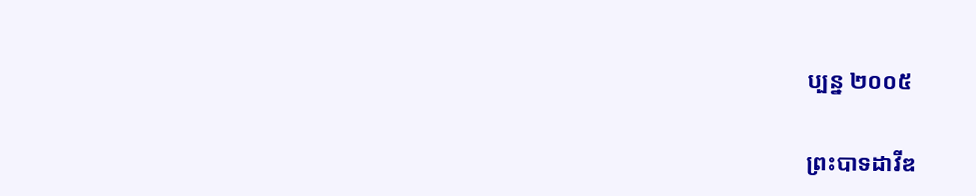ប្បន្ន ២០០៥

ព្រះ‌បាទដាវីឌ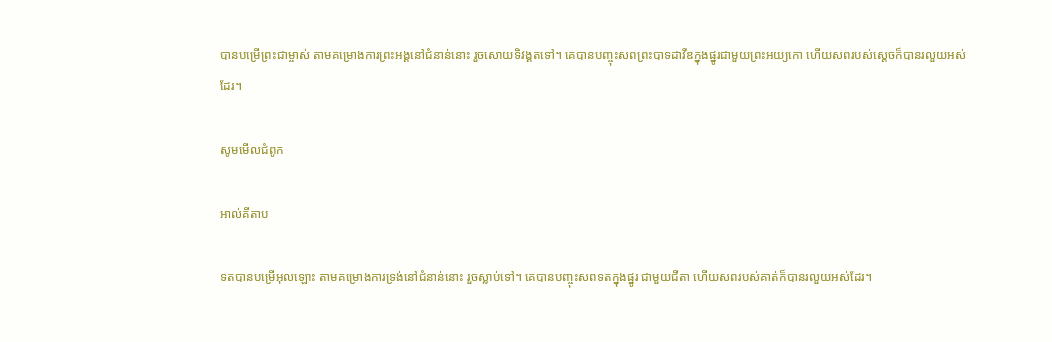បានបម្រើព្រះ‌ជាម្ចាស់ តាមគម្រោង‌ការព្រះអង្គនៅជំនាន់នោះ រួចសោយទិវង្គតទៅ។ គេបានបញ្ចុះសពព្រះ‌បាទដាវីឌក្នុងផ្នូរជាមួយព្រះ‌អយ្យ‌កោ ហើយសពរបស់ស្ដេចក៏បានរលួយអស់ដែរ។

សូមមើលជំពូក

អាល់គីតាប

ទតបានបម្រើអុលឡោះ តាមគម្រោងការទ្រង់នៅជំនាន់នោះ រួចស្លាប់ទៅ។ គេបានបញ្ចុះសពទតក្នុងផ្នូរ ជាមួយជីតា ហើយសពរបស់គាត់ក៏បានរលួយអស់ដែរ។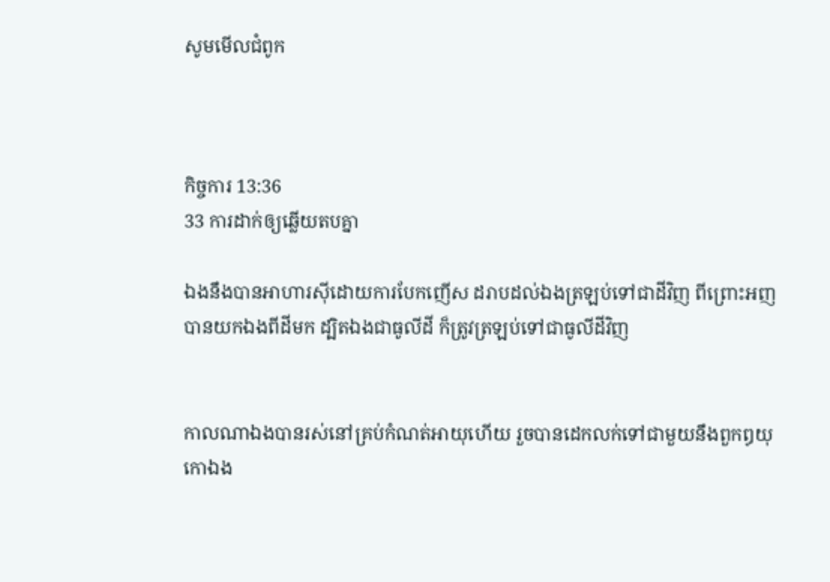សូមមើលជំពូក



កិច្ចការ 13:36
33 ការដាក់ឲ្យឆ្លើយតបគ្នា

ឯងនឹងបានអាហារស៊ីដោយការបែកញើស ដរាបដល់ឯងត្រឡប់ទៅជាដីវិញ ពីព្រោះអញបានយកឯងពីដីមក ដ្បិតឯងជាធូលីដី ក៏ត្រូវត្រឡប់ទៅជាធូលីដីវិញ


កាលណាឯងបានរស់នៅគ្រប់កំណត់អាយុហើយ រួចបានដេកលក់ទៅជាមួយនឹងពួកឰយុកោឯង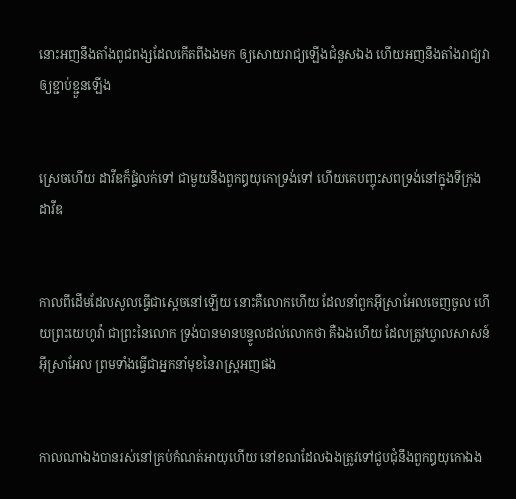នោះអញនឹងតាំងពូជ‌ពង្សដែលកើតពីឯងមក ឲ្យសោយ‌រាជ្យឡើងជំនួសឯង ហើយអញនឹងតាំងរាជ្យវាឲ្យខ្ជាប់‌ខ្ជួនឡើង


ស្រេចហើយ ដាវីឌក៏ផ្ទំលក់ទៅ ជាមួយនឹងពួកឰយុកោទ្រង់ទៅ ហើយគេបញ្ចុះសពទ្រង់នៅក្នុងទីក្រុងដាវីឌ


កាលពីដើមដែលសូលធ្វើជាស្តេចនៅឡើយ នោះគឺលោកហើយ ដែលនាំពួកអ៊ីស្រាអែលចេញចូល ហើយព្រះ‌យេហូវ៉ា ជាព្រះនៃលោក ទ្រង់បានមានបន្ទូលដល់លោកថា គឺឯងហើយ ដែលត្រូវឃ្វាលសាសន៍អ៊ីស្រាអែល ព្រមទាំងធ្វើជាអ្នកនាំមុខនៃរាស្ត្រអញផង


កាលណាឯងបានរស់នៅគ្រប់កំណត់អាយុហើយ នៅខណដែលឯងត្រូវទៅជួប‌ជុំនឹងពួកឰយុកោឯង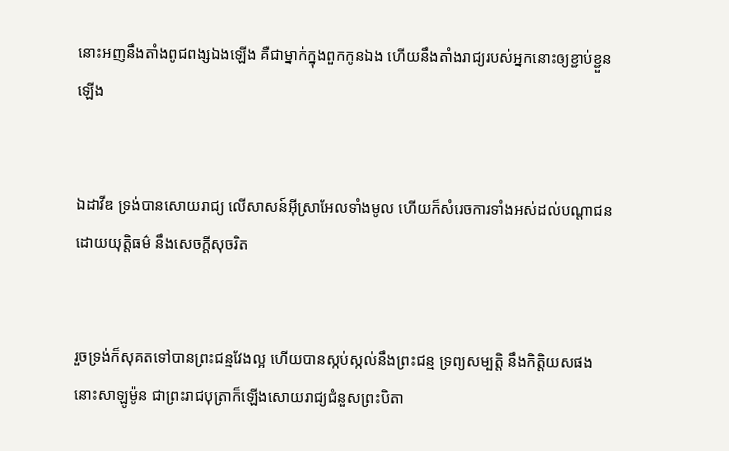នោះអញនឹងតាំងពូជពង្សឯងឡើង គឺជាម្នាក់ក្នុងពួកកូនឯង ហើយនឹងតាំងរាជ្យរបស់អ្នកនោះឲ្យខ្ជាប់‌ខ្ជួនឡើង


ឯដាវីឌ ទ្រង់បានសោយ‌រាជ្យ លើសាសន៍អ៊ីស្រាអែលទាំងមូល ហើយក៏សំរេចការទាំងអស់ដល់បណ្តាជនដោយយុត្តិ‌ធម៌ នឹងសេចក្ដីសុចរិត


រួចទ្រង់ក៏សុគតទៅបានព្រះ‌ជន្មវែងល្អ ហើយបានស្កប់‌ស្កល់នឹងព្រះ‌ជន្ម ទ្រព្យសម្បត្តិ នឹងកិត្តិយសផង នោះសាឡូម៉ូន ជាព្រះ‌រាជ‌បុត្រាក៏ឡើងសោយ‌រាជ្យជំនួសព្រះ‌បិតា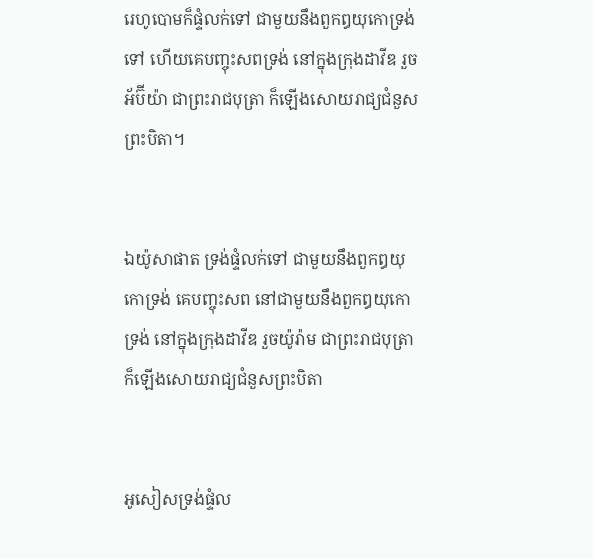រេហូ‌បោមក៏ផ្ទំលក់ទៅ ជាមួយនឹងពួកឰយុកោទ្រង់ទៅ ហើយគេបញ្ចុះសពទ្រង់ នៅក្នុងក្រុងដាវីឌ រួចអ័ប៊ីយ៉ា ជាព្រះ‌រាជ‌បុត្រា ក៏ឡើងសោយ‌រាជ្យជំនួសព្រះ‌បិតា។


ឯយ៉ូសា‌ផាត ទ្រង់ផ្ទំលក់ទៅ ជាមួយនឹងពួកឰយុកោទ្រង់ គេបញ្ចុះសព នៅជាមួយនឹងពួកឰយុកោទ្រង់ នៅក្នុងក្រុងដាវីឌ រួចយ៉ូរ៉ាម ជាព្រះ‌រាជ‌បុត្រា ក៏ឡើងសោយ‌រាជ្យជំនួសព្រះ‌បិតា


អូសៀសទ្រង់ផ្ទំល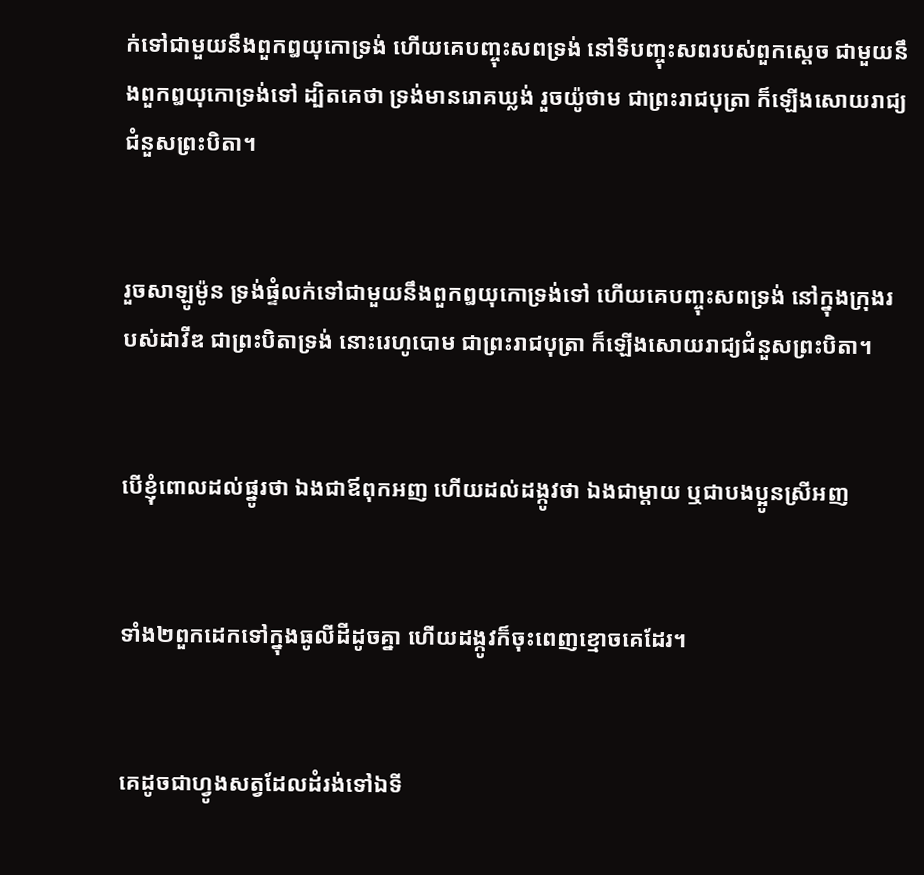ក់ទៅជាមួយនឹងពួកឰយុកោទ្រង់ ហើយគេបញ្ចុះសពទ្រង់ នៅទីបញ្ចុះសពរបស់ពួកស្តេច ជាមួយនឹងពួកឰយុកោទ្រង់ទៅ ដ្បិតគេថា ទ្រង់មានរោគឃ្លង់ រួចយ៉ូថាម ជាព្រះ‌រាជ‌បុត្រា ក៏ឡើងសោយ‌រាជ្យជំនួសព្រះ‌បិតា។


រួចសាឡូម៉ូន ទ្រង់ផ្ទំលក់ទៅជាមួយនឹងពួកឰយុកោទ្រង់ទៅ ហើយគេបញ្ចុះសពទ្រង់ នៅក្នុងក្រុងរបស់ដាវីឌ ជាព្រះ‌បិតាទ្រង់ នោះរេហូ‌បោម ជាព្រះ‌រាជ‌បុត្រា ក៏ឡើងសោយ‌រាជ្យជំនួសព្រះ‌បិតា។


បើខ្ញុំពោលដល់ផ្នូរថា ឯងជាឪពុកអញ ហើយដល់ដង្កូវថា ឯងជាម្តាយ ឬជាបងប្អូនស្រីអញ


ទាំង២ពួកដេកទៅក្នុងធូលីដីដូចគ្នា ហើយដង្កូវក៏ចុះពេញខ្មោចគេដែរ។


គេដូចជាហ្វូងសត្វដែលដំរង់ទៅឯទី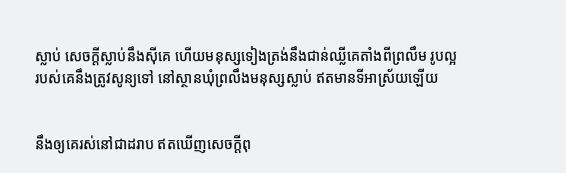ស្លាប់ សេចក្ដីស្លាប់នឹងស៊ីគេ ហើយមនុស្សទៀងត្រង់នឹងជាន់ឈ្លីគេតាំងពីព្រលឹម រូបល្អរបស់គេនឹងត្រូវសូន្យទៅ នៅស្ថានឃុំព្រលឹងមនុស្សស្លាប់ ឥតមានទីអាស្រ័យឡើយ


នឹងឲ្យគេរស់នៅជាដរាប ឥតឃើញសេចក្ដីពុ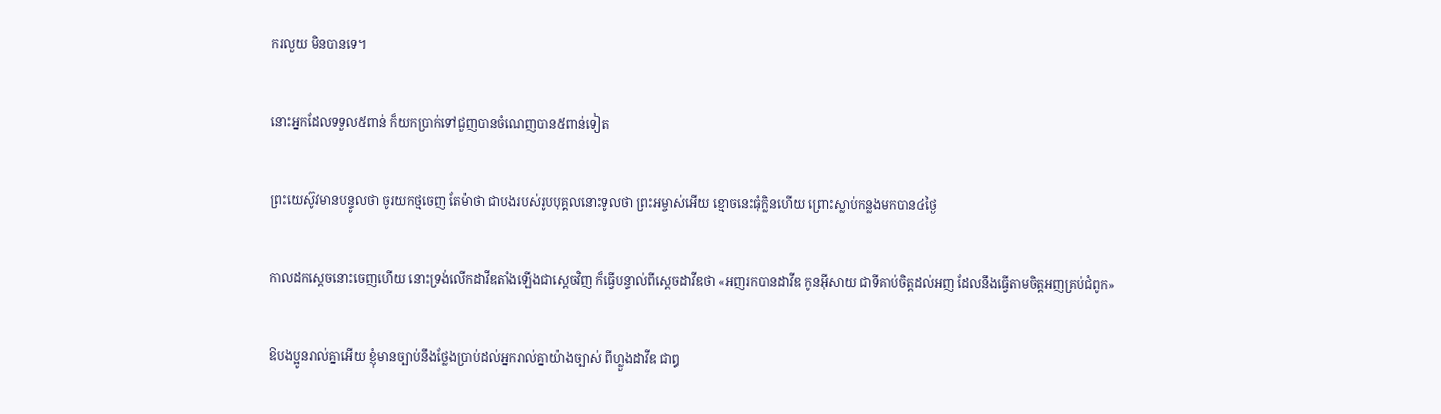ក‌រលួយ មិនបានទេ។


នោះអ្នកដែលទទួល៥ពាន់ ក៏យកប្រាក់ទៅជួញបានចំណេញបាន៥ពាន់ទៀត


ព្រះ‌យេស៊ូវមានបន្ទូលថា ចូរយកថ្មចេញ តែម៉ាថា ជាបងរបស់រូបបុគ្គលនោះទូលថា ព្រះ‌អម្ចាស់អើយ ខ្មោចនេះធុំក្លិនហើយ ព្រោះស្លាប់កន្លងមកបាន៤ថ្ងៃ


កាលដកស្តេចនោះចេញហើយ នោះទ្រង់លើកដាវីឌតាំងឡើងជាស្តេចវិញ ក៏ធ្វើបន្ទាល់ពីស្តេចដាវីឌថា «អញរកបានដាវីឌ កូនអ៊ីសាយ ជាទីគាប់ចិត្តដល់អញ ដែលនឹងធ្វើតាមចិត្តអញគ្រប់ជំពូក»


ឱបងប្អូនរាល់គ្នាអើយ ខ្ញុំមានច្បាប់នឹងថ្លែងប្រាប់ដល់អ្នករាល់គ្នាយ៉ាងច្បាស់ ពីហ្លួងដាវីឌ ជាឰ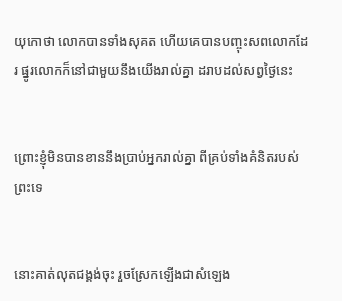យុកោថា លោកបានទាំងសុគត ហើយគេបានបញ្ចុះសពលោកដែរ ផ្នូរលោកក៏នៅជាមួយនឹងយើងរាល់គ្នា ដរាបដល់សព្វថ្ងៃនេះ


ព្រោះខ្ញុំមិនបានខាននឹងប្រាប់អ្នករាល់គ្នា ពីគ្រប់ទាំងគំនិតរបស់ព្រះទេ


នោះគាត់លុតជង្គង់ចុះ រួចស្រែកឡើងជាសំឡេង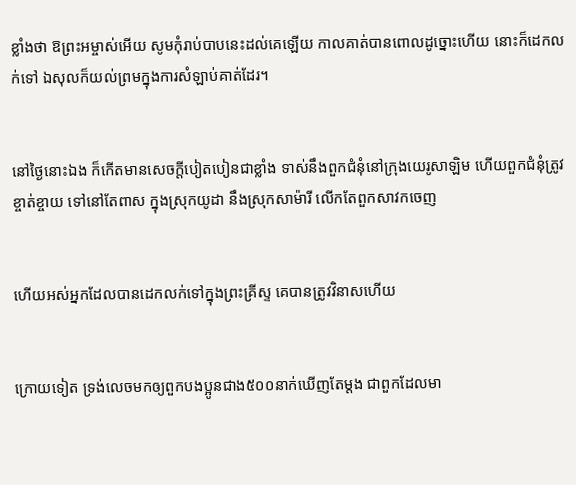ខ្លាំងថា ឱព្រះ‌អម្ចាស់អើយ សូមកុំរាប់បាបនេះដល់គេឡើយ កាលគាត់បានពោលដូច្នោះហើយ នោះក៏ដេកលក់ទៅ ឯសុលក៏យល់ព្រមក្នុងការសំឡាប់គាត់ដែរ។


នៅថ្ងៃនោះឯង ក៏កើតមានសេចក្ដីបៀត‌បៀនជាខ្លាំង ទាស់នឹងពួកជំនុំនៅក្រុងយេរូ‌សាឡិម ហើយពួកជំនុំត្រូវខ្ចាត់ខ្ចាយ ទៅនៅតែ‌ពាស ក្នុងស្រុកយូដា នឹងស្រុកសាម៉ារី លើកតែពួកសាវកចេញ


ហើយអស់អ្នកដែលបានដេកលក់ទៅក្នុងព្រះ‌គ្រីស្ទ គេបានត្រូវវិនាសហើយ


ក្រោយទៀត ទ្រង់លេចមកឲ្យពួកបងប្អូនជាង៥០០នាក់ឃើញតែម្តង ជាពួកដែលមា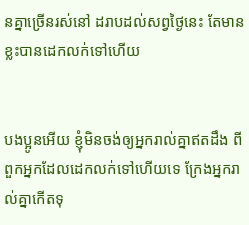នគ្នាច្រើនរស់នៅ ដរាបដល់សព្វថ្ងៃនេះ តែមានខ្លះបានដេកលក់ទៅហើយ


បងប្អូនអើយ ខ្ញុំមិនចង់ឲ្យអ្នករាល់គ្នាឥតដឹង ពីពួកអ្នកដែលដេកលក់ទៅហើយទេ ក្រែងអ្នករាល់គ្នាកើតទុ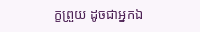ក្ខព្រួយ ដូចជាអ្នកឯ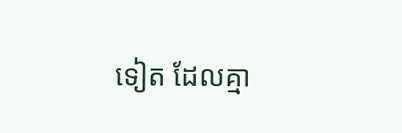ទៀត ដែលគ្មា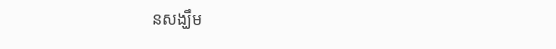នសង្ឃឹម